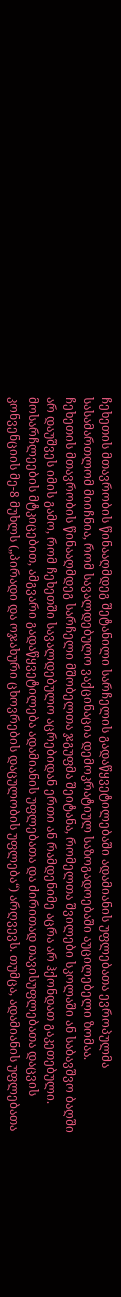ჩეხეთის მთავრობის წინააღმდეგ შეტანილი სარჩელის გადაწყვეტილებაში ადამიანის უფლებათა ევროპულმა სასამართლომ მიიჩნია, რომ სავალდებულო ვაქცინაცია დემოკრატიულ საზოგადოებაში აუცილებელი ზომაა.
ჩეხეთის მთავრობის წინააღმდეგ სარჩელი მშობელთა ჯგუფმა შეიტანა, რომელთა შვილები სკოლაში ან საბავშვო ბაღში არ დაუშვეს იმის გამო, რომ ჩეხეთში სავალდებულო აცრებიდან ერთი ან რამდენიმე აცრა არ ჰქონდათ გაკეთებული.
მოსარჩლეების მტკიცებით, ამგვარი გადაწყვეტილება ადამიანის უფლებათა და ძირითად თავისუფლებათა დაცვის კონვენციის მე-8 მუხლს („პირადი და ოჯახური ცხოვრების დაცულობის უფლება“) არღვევს. თუმცა, ადამიანის უფლებათა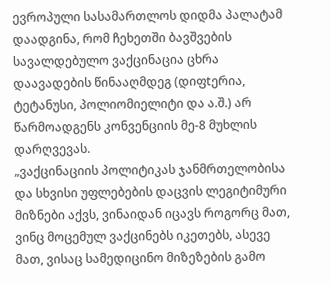ევროპული სასამართლოს დიდმა პალატამ დაადგინა, რომ ჩეხეთში ბავშვების სავალდებულო ვაქცინაცია ცხრა დაავადების წინააღმდეგ (დიფtერია, ტეტანუსი, პოლიომიელიტი და ა.შ.) არ წარმოადგენს კონვენციის მე-8 მუხლის დარღვევას.
„ვაქცინაციის პოლიტიკას ჯანმრთელობისა და სხვისი უფლებების დაცვის ლეგიტიმური მიზნები აქვს, ვინაიდან იცავს როგორც მათ, ვინც მოცემულ ვაქცინებს იკეთებს, ასევე მათ, ვისაც სამედიცინო მიზეზების გამო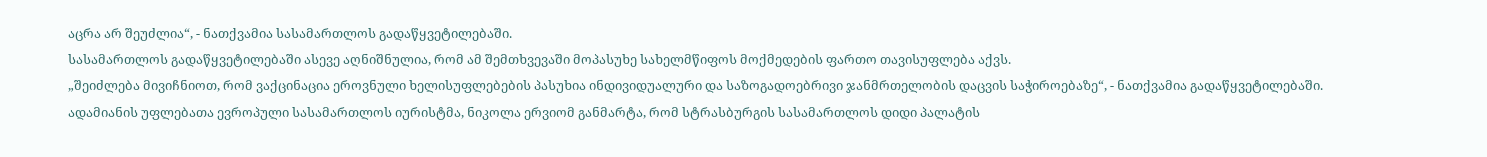აცრა არ შეუძლია“, - ნათქვამია სასამართლოს გადაწყვეტილებაში.
სასამართლოს გადაწყვეტილებაში ასევე აღნიშნულია, რომ ამ შემთხვევაში მოპასუხე სახელმწიფოს მოქმედების ფართო თავისუფლება აქვს.
„შეიძლება მივიჩნიოთ, რომ ვაქცინაცია ეროვნული ხელისუფლებების პასუხია ინდივიდუალური და საზოგადოებრივი ჯანმრთელობის დაცვის საჭიროებაზე“, - ნათქვამია გადაწყვეტილებაში.
ადამიანის უფლებათა ევროპული სასამართლოს იურისტმა, ნიკოლა ერვიომ განმარტა, რომ სტრასბურგის სასამართლოს დიდი პალატის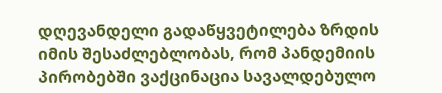დღევანდელი გადაწყვეტილება ზრდის იმის შესაძლებლობას, რომ პანდემიის პირობებში ვაქცინაცია სავალდებულო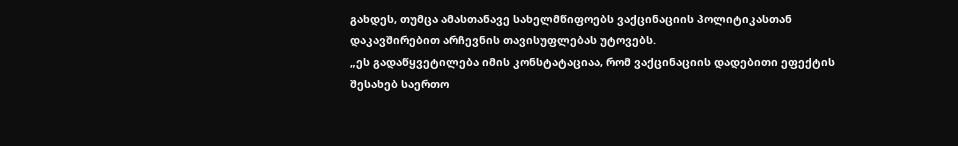გახდეს, თუმცა ამასთანავე სახელმწიფოებს ვაქცინაციის პოლიტიკასთან დაკავშირებით არჩევნის თავისუფლებას უტოვებს.
„ეს გადაწყვეტილება იმის კონსტატაციაა, რომ ვაქცინაციის დადებითი ეფექტის შესახებ საერთო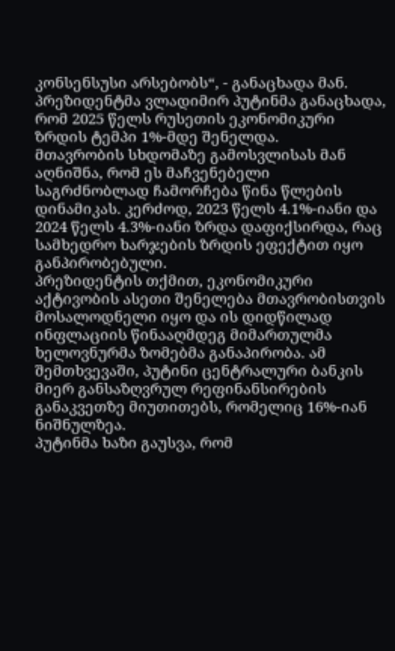კონსენსუსი არსებობს“, - განაცხადა მან.
პრეზიდენტმა ვლადიმირ პუტინმა განაცხადა, რომ 2025 წელს რუსეთის ეკონომიკური ზრდის ტემპი 1%-მდე შენელდა.
მთავრობის სხდომაზე გამოსვლისას მან აღნიშნა, რომ ეს მაჩვენებელი საგრძნობლად ჩამორჩება წინა წლების დინამიკას. კერძოდ, 2023 წელს 4.1%-იანი და 2024 წელს 4.3%-იანი ზრდა დაფიქსირდა, რაც სამხედრო ხარჯების ზრდის ეფექტით იყო განპირობებული.
პრეზიდენტის თქმით, ეკონომიკური აქტივობის ასეთი შენელება მთავრობისთვის მოსალოდნელი იყო და ის დიდწილად ინფლაციის წინააღმდეგ მიმართულმა ხელოვნურმა ზომებმა განაპირობა. ამ შემთხვევაში, პუტინი ცენტრალური ბანკის მიერ განსაზღვრულ რეფინანსირების განაკვეთზე მიუთითებს, რომელიც 16%-იან ნიშნულზეა.
პუტინმა ხაზი გაუსვა, რომ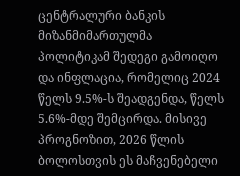ცენტრალური ბანკის მიზანმიმართულმა პოლიტიკამ შედეგი გამოიღო და ინფლაცია, რომელიც 2024 წელს 9.5%-ს შეადგენდა, წელს 5.6%-მდე შემცირდა. მისივე პროგნოზით, 2026 წლის ბოლოსთვის ეს მაჩვენებელი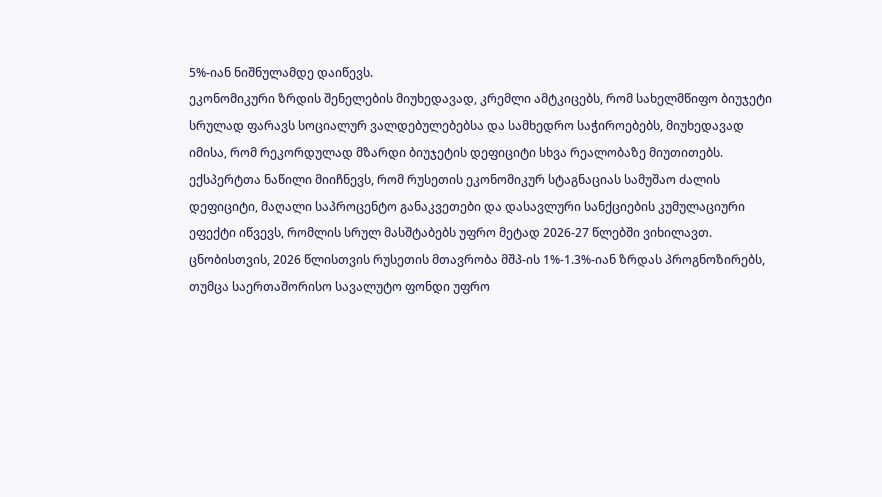5%-იან ნიშნულამდე დაიწევს.
ეკონომიკური ზრდის შენელების მიუხედავად, კრემლი ამტკიცებს, რომ სახელმწიფო ბიუჯეტი სრულად ფარავს სოციალურ ვალდებულებებსა და სამხედრო საჭიროებებს, მიუხედავად იმისა, რომ რეკორდულად მზარდი ბიუჯეტის დეფიციტი სხვა რეალობაზე მიუთითებს.
ექსპერტთა ნაწილი მიიჩნევს, რომ რუსეთის ეკონომიკურ სტაგნაციას სამუშაო ძალის დეფიციტი, მაღალი საპროცენტო განაკვეთები და დასავლური სანქციების კუმულაციური ეფექტი იწვევს, რომლის სრულ მასშტაბებს უფრო მეტად 2026-27 წლებში ვიხილავთ.
ცნობისთვის, 2026 წლისთვის რუსეთის მთავრობა მშპ-ის 1%-1.3%-იან ზრდას პროგნოზირებს, თუმცა საერთაშორისო სავალუტო ფონდი უფრო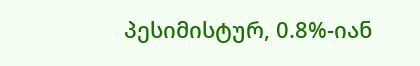პესიმისტურ, 0.8%-იან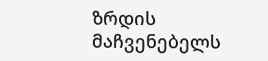ზრდის მაჩვენებელს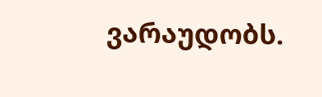ვარაუდობს.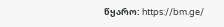წყარო: https://bm.ge/